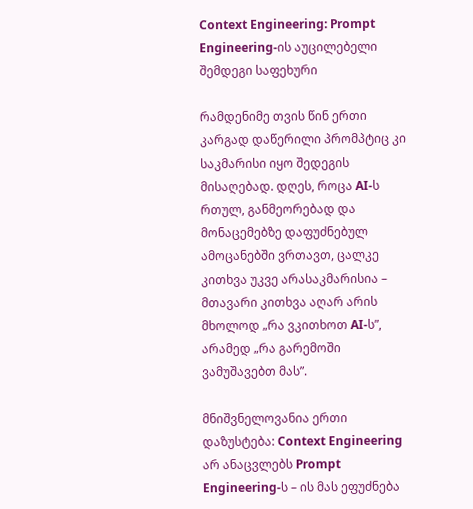Context Engineering: Prompt Engineering-ის აუცილებელი შემდეგი საფეხური

რამდენიმე თვის წინ ერთი კარგად დაწერილი პრომპტიც კი საკმარისი იყო შედეგის მისაღებად. დღეს, როცა AI-ს რთულ, განმეორებად და მონაცემებზე დაფუძნებულ ამოცანებში ვრთავთ, ცალკე კითხვა უკვე არასაკმარისია – მთავარი კითხვა აღარ არის მხოლოდ „რა ვკითხოთ AI-ს”, არამედ „რა გარემოში ვამუშავებთ მას”.

მნიშვნელოვანია ერთი დაზუსტება: Context Engineering არ ანაცვლებს Prompt Engineering-ს – ის მას ეფუძნება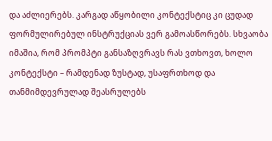და აძლიერებს. კარგად აწყობილი კონტექსტიც კი ცუდად ფორმულირებულ ინსტრუქციას ვერ გამოასწორებს. სხვაობა იმაშია, რომ პრომპტი განსაზღვრავს რას ვთხოვთ, ხოლო კონტექსტი – რამდენად ზუსტად, უსაფრთხოდ და თანმიმდევრულად შეასრულებს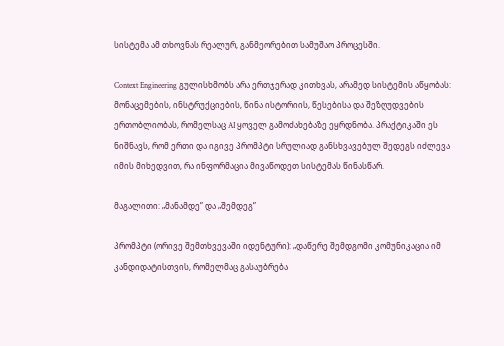სისტემა ამ თხოვნას რეალურ, განმეორებით სამუშაო პროცესში.

Context Engineering გულისხმობს არა ერთჯერად კითხვას, არამედ სისტემის აწყობას: მონაცემების, ინსტრუქციების, წინა ისტორიის, წესებისა და შეზღუდვების ერთობლიობას, რომელსაც AI ყოველ გამოძახებაზე ეყრდნობა. პრაქტიკაში ეს ნიშნავს, რომ ერთი და იგივე პრომპტი სრულიად განსხვავებულ შედეგს იძლევა იმის მიხედვით, რა ინფორმაცია მივაწოდეთ სისტემას წინასწარ.

მაგალითი: „მანამდე” და „შემდეგ”

პრომპტი (ორივე შემთხვევაში იდენტური): „დაწერე შემდგომი კომუნიკაცია იმ კანდიდატისთვის, რომელმაც გასაუბრება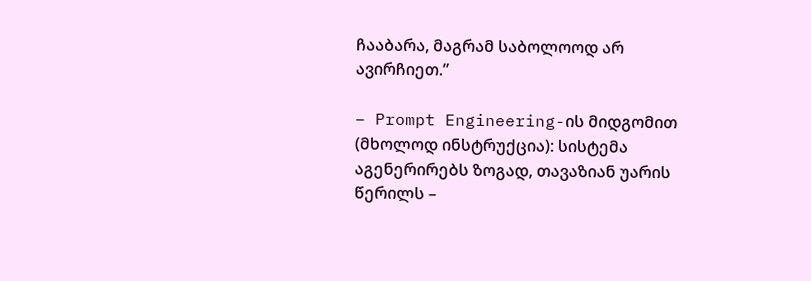ჩააბარა, მაგრამ საბოლოოდ არ ავირჩიეთ.”

– Prompt Engineering-ის მიდგომით (მხოლოდ ინსტრუქცია): სისტემა აგენერირებს ზოგად, თავაზიან უარის წერილს –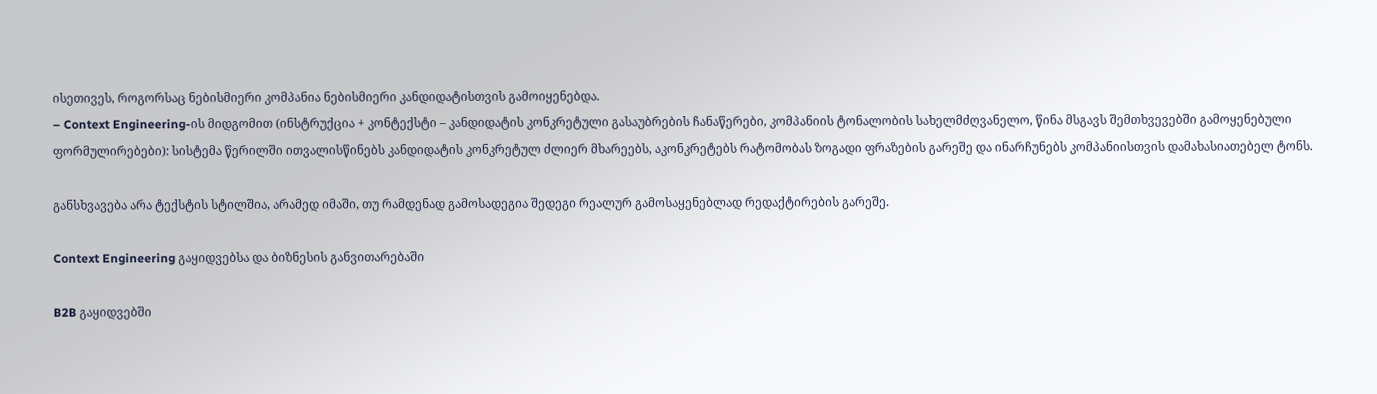ისეთივეს, როგორსაც ნებისმიერი კომპანია ნებისმიერი კანდიდატისთვის გამოიყენებდა.
– Context Engineering-ის მიდგომით (ინსტრუქცია + კონტექსტი – კანდიდატის კონკრეტული გასაუბრების ჩანაწერები, კომპანიის ტონალობის სახელმძღვანელო, წინა მსგავს შემთხვევებში გამოყენებული ფორმულირებები): სისტემა წერილში ითვალისწინებს კანდიდატის კონკრეტულ ძლიერ მხარეებს, აკონკრეტებს რატომობას ზოგადი ფრაზების გარეშე და ინარჩუნებს კომპანიისთვის დამახასიათებელ ტონს.

განსხვავება არა ტექსტის სტილშია, არამედ იმაში, თუ რამდენად გამოსადეგია შედეგი რეალურ გამოსაყენებლად რედაქტირების გარეშე.

Context Engineering გაყიდვებსა და ბიზნესის განვითარებაში

B2B გაყიდვებში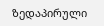ზედაპირული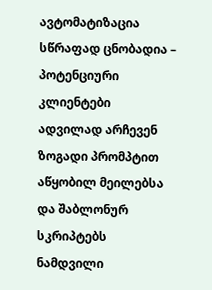ავტომატიზაცია სწრაფად ცნობადია – პოტენციური კლიენტები ადვილად არჩევენ ზოგადი პრომპტით აწყობილ მეილებსა და შაბლონურ სკრიპტებს ნამდვილი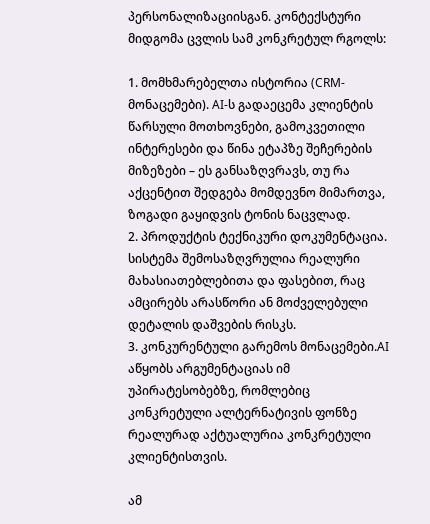პერსონალიზაციისგან. კონტექსტური მიდგომა ცვლის სამ კონკრეტულ რგოლს:

1. მომხმარებელთა ისტორია (CRM-მონაცემები). AI-ს გადაეცემა კლიენტის წარსული მოთხოვნები, გამოკვეთილი ინტერესები და წინა ეტაპზე შეჩერების მიზეზები – ეს განსაზღვრავს, თუ რა აქცენტით შედგება მომდევნო მიმართვა, ზოგადი გაყიდვის ტონის ნაცვლად.
2. პროდუქტის ტექნიკური დოკუმენტაცია. სისტემა შემოსაზღვრულია რეალური მახასიათებლებითა და ფასებით, რაც ამცირებს არასწორი ან მოძველებული დეტალის დაშვების რისკს.
3. კონკურენტული გარემოს მონაცემები.AI აწყობს არგუმენტაციას იმ უპირატესობებზე, რომლებიც კონკრეტული ალტერნატივის ფონზე რეალურად აქტუალურია კონკრეტული კლიენტისთვის.

ამ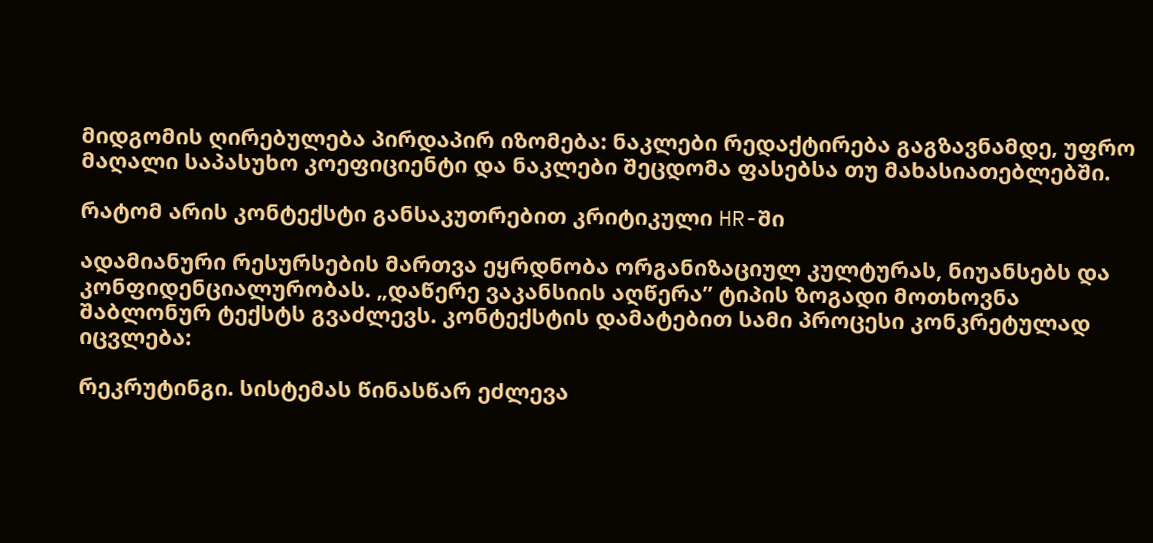მიდგომის ღირებულება პირდაპირ იზომება: ნაკლები რედაქტირება გაგზავნამდე, უფრო მაღალი საპასუხო კოეფიციენტი და ნაკლები შეცდომა ფასებსა თუ მახასიათებლებში.

რატომ არის კონტექსტი განსაკუთრებით კრიტიკული HR-ში

ადამიანური რესურსების მართვა ეყრდნობა ორგანიზაციულ კულტურას, ნიუანსებს და კონფიდენციალურობას. „დაწერე ვაკანსიის აღწერა” ტიპის ზოგადი მოთხოვნა შაბლონურ ტექსტს გვაძლევს. კონტექსტის დამატებით სამი პროცესი კონკრეტულად იცვლება:

რეკრუტინგი. სისტემას წინასწარ ეძლევა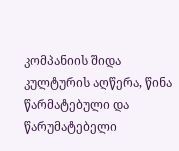კომპანიის შიდა კულტურის აღწერა, წინა წარმატებული და წარუმატებელი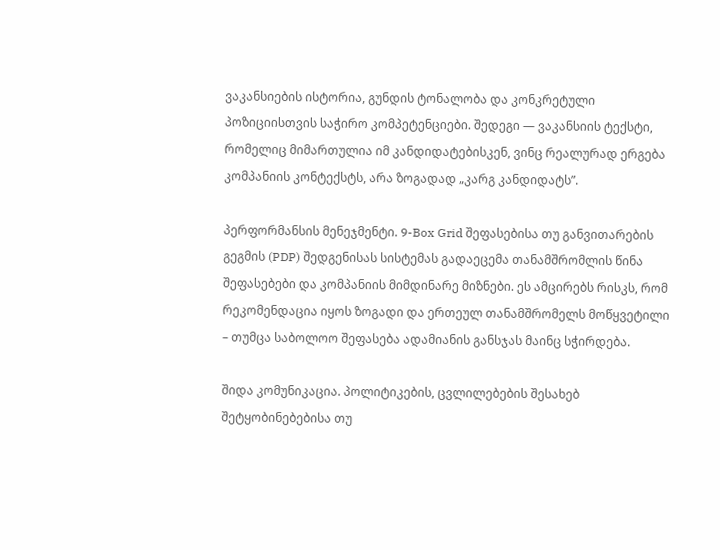ვაკანსიების ისტორია, გუნდის ტონალობა და კონკრეტული პოზიციისთვის საჭირო კომპეტენციები. შედეგი — ვაკანსიის ტექსტი, რომელიც მიმართულია იმ კანდიდატებისკენ, ვინც რეალურად ერგება კომპანიის კონტექსტს, არა ზოგადად „კარგ კანდიდატს”.

პერფორმანსის მენეჯმენტი. 9-Box Grid შეფასებისა თუ განვითარების გეგმის (PDP) შედგენისას სისტემას გადაეცემა თანამშრომლის წინა შეფასებები და კომპანიის მიმდინარე მიზნები. ეს ამცირებს რისკს, რომ რეკომენდაცია იყოს ზოგადი და ერთეულ თანამშრომელს მოწყვეტილი – თუმცა საბოლოო შეფასება ადამიანის განსჯას მაინც სჭირდება.

შიდა კომუნიკაცია. პოლიტიკების, ცვლილებების შესახებ შეტყობინებებისა თუ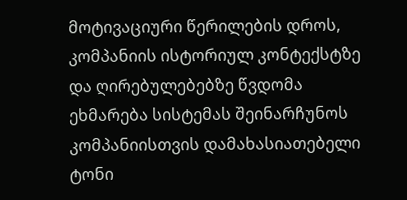მოტივაციური წერილების დროს, კომპანიის ისტორიულ კონტექსტზე და ღირებულებებზე წვდომა ეხმარება სისტემას შეინარჩუნოს კომპანიისთვის დამახასიათებელი ტონი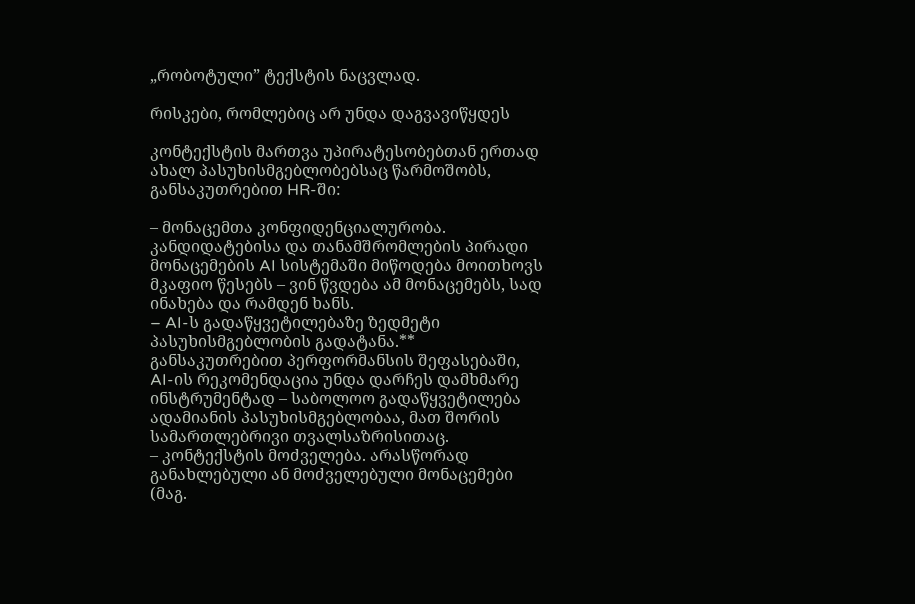„რობოტული” ტექსტის ნაცვლად.

რისკები, რომლებიც არ უნდა დაგვავიწყდეს

კონტექსტის მართვა უპირატესობებთან ერთად ახალ პასუხისმგებლობებსაც წარმოშობს, განსაკუთრებით HR-ში:

– მონაცემთა კონფიდენციალურობა. კანდიდატებისა და თანამშრომლების პირადი მონაცემების AI სისტემაში მიწოდება მოითხოვს მკაფიო წესებს – ვინ წვდება ამ მონაცემებს, სად ინახება და რამდენ ხანს.
– AI-ს გადაწყვეტილებაზე ზედმეტი პასუხისმგებლობის გადატანა.** განსაკუთრებით პერფორმანსის შეფასებაში, AI-ის რეკომენდაცია უნდა დარჩეს დამხმარე ინსტრუმენტად – საბოლოო გადაწყვეტილება ადამიანის პასუხისმგებლობაა, მათ შორის სამართლებრივი თვალსაზრისითაც.
– კონტექსტის მოძველება. არასწორად განახლებული ან მოძველებული მონაცემები (მაგ.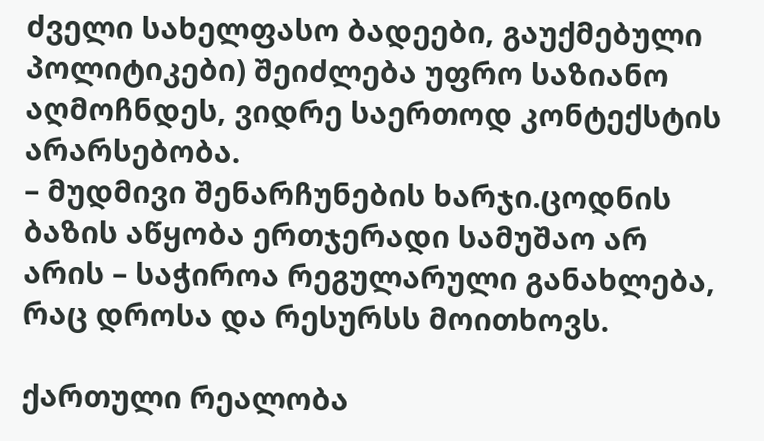ძველი სახელფასო ბადეები, გაუქმებული პოლიტიკები) შეიძლება უფრო საზიანო აღმოჩნდეს, ვიდრე საერთოდ კონტექსტის არარსებობა.
– მუდმივი შენარჩუნების ხარჯი.ცოდნის ბაზის აწყობა ერთჯერადი სამუშაო არ არის – საჭიროა რეგულარული განახლება, რაც დროსა და რესურსს მოითხოვს.

ქართული რეალობა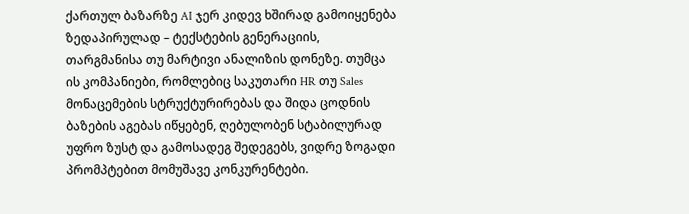ქართულ ბაზარზე AI ჯერ კიდევ ხშირად გამოიყენება ზედაპირულად – ტექსტების გენერაციის, თარგმანისა თუ მარტივი ანალიზის დონეზე. თუმცა ის კომპანიები, რომლებიც საკუთარი HR თუ Sales მონაცემების სტრუქტურირებას და შიდა ცოდნის ბაზების აგებას იწყებენ, ღებულობენ სტაბილურად უფრო ზუსტ და გამოსადეგ შედეგებს, ვიდრე ზოგადი პრომპტებით მომუშავე კონკურენტები.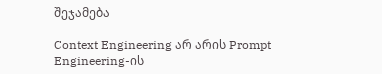შეჯამება

Context Engineering არ არის Prompt Engineering-ის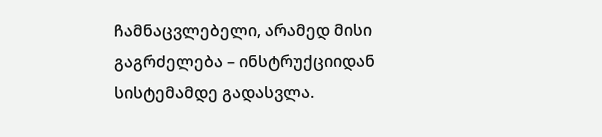ჩამნაცვლებელი, არამედ მისი გაგრძელება – ინსტრუქციიდან სისტემამდე გადასვლა.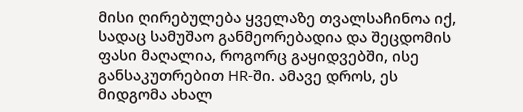მისი ღირებულება ყველაზე თვალსაჩინოა იქ, სადაც სამუშაო განმეორებადია და შეცდომის ფასი მაღალია, როგორც გაყიდვებში, ისე განსაკუთრებით HR-ში. ამავე დროს, ეს მიდგომა ახალ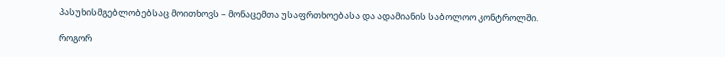პასუხისმგებლობებსაც მოითხოვს – მონაცემთა უსაფრთხოებასა და ადამიანის საბოლოო კონტროლში.

როგორ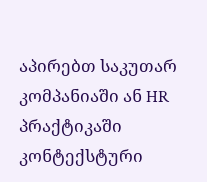აპირებთ საკუთარ კომპანიაში ან HR პრაქტიკაში კონტექსტური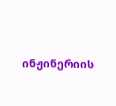ინჟინერიის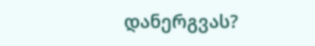დანერგვას?